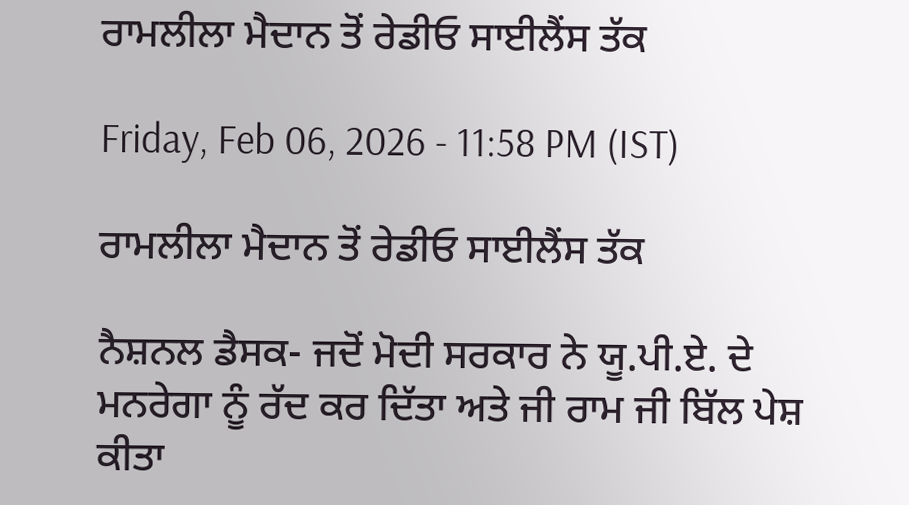ਰਾਮਲੀਲਾ ਮੈਦਾਨ ਤੋਂ ਰੇਡੀਓ ਸਾਈਲੈਂਸ ਤੱਕ

Friday, Feb 06, 2026 - 11:58 PM (IST)

ਰਾਮਲੀਲਾ ਮੈਦਾਨ ਤੋਂ ਰੇਡੀਓ ਸਾਈਲੈਂਸ ਤੱਕ

ਨੈਸ਼ਨਲ ਡੈਸਕ- ਜਦੋਂ ਮੋਦੀ ਸਰਕਾਰ ਨੇ ਯੂ.ਪੀ.ਏ. ਦੇ ਮਨਰੇਗਾ ਨੂੰ ਰੱਦ ਕਰ ਦਿੱਤਾ ਅਤੇ ਜੀ ਰਾਮ ਜੀ ਬਿੱਲ ਪੇਸ਼ ਕੀਤਾ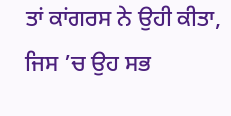ਤਾਂ ਕਾਂਗਰਸ ਨੇ ਉਹੀ ਕੀਤਾ, ਜਿਸ ’ਚ ਉਹ ਸਭ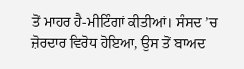ਤੋਂ ਮਾਹਰ ਹੈ-ਮੀਟਿੰਗਾਂ ਕੀਤੀਆਂ। ਸੰਸਦ ’ਚ ਜ਼ੋਰਦਾਰ ਵਿਰੋਧ ਹੋਇਆ, ਉਸ ਤੋਂ ਬਾਅਦ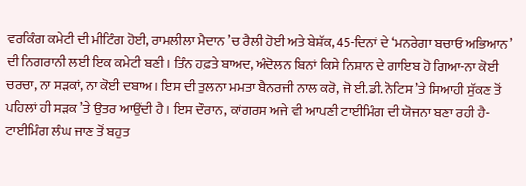ਵਰਕਿੰਗ ਕਮੇਟੀ ਦੀ ਮੀਟਿੰਗ ਹੋਈ, ਰਾਮਲੀਲਾ ਮੈਦਾਨ ’ਚ ਰੈਲੀ ਹੋਈ ਅਤੇ ਬੇਸ਼ੱਕ, 45-ਦਿਨਾਂ ਦੇ ‘ਮਨਰੇਗਾ ਬਚਾਓ ਅਭਿਆਨ’ ਦੀ ਨਿਗਰਾਨੀ ਲਈ ਇਕ ਕਮੇਟੀ ਬਣੀ। ਤਿੰਨ ਹਫ਼ਤੇ ਬਾਅਦ, ਅੰਦੋਲਨ ਬਿਨਾਂ ਕਿਸੇ ਨਿਸ਼ਾਨ ਦੇ ਗਾਇਬ ਹੋ ਗਿਆ-ਨਾ ਕੋਈ ਚਰਚਾ, ਨਾ ਸੜਕਾਂ, ਨਾ ਕੋਈ ਦਬਾਅ। ਇਸ ਦੀ ਤੁਲਨਾ ਮਮਤਾ ਬੈਨਰਜੀ ਨਾਲ ਕਰੋ, ਜੋ ਈ.ਡੀ. ਨੋਟਿਸ ’ਤੇ ਸਿਆਹੀ ਸੁੱਕਣ ਤੋਂ ਪਹਿਲਾਂ ਹੀ ਸੜਕ ’ਤੇ ਉਤਰ ਆਉਂਦੀ ਹੈ। ਇਸ ਦੌਰਾਨ, ਕਾਂਗਰਸ ਅਜੇ ਵੀ ਆਪਣੀ ਟਾਈਮਿੰਗ ਦੀ ਯੋਜਨਾ ਬਣਾ ਰਹੀ ਹੈ-ਟਾਈਮਿੰਗ ਲੰਘ ਜਾਣ ਤੋਂ ਬਹੁਤ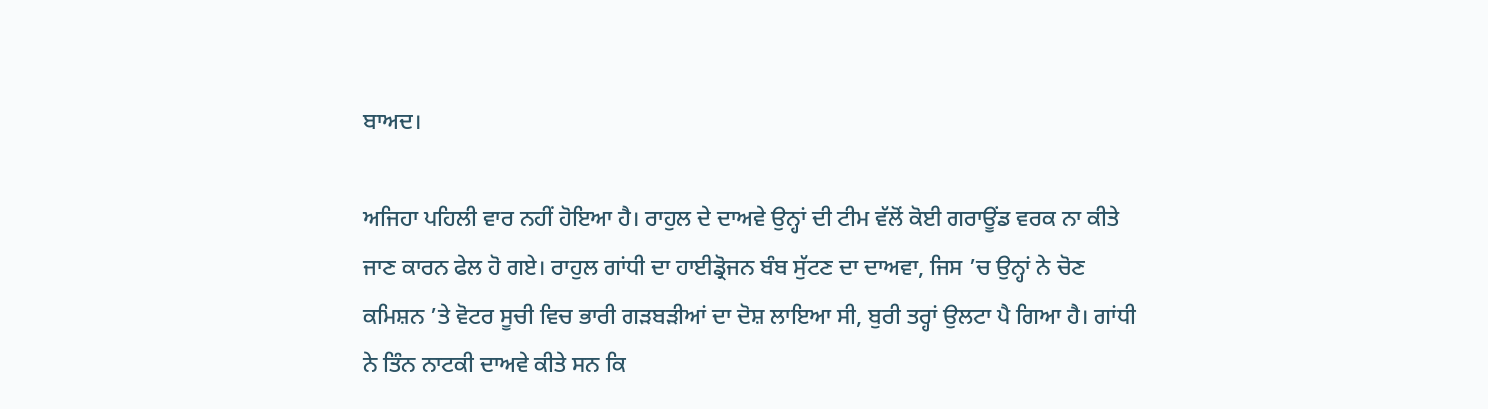ਬਾਅਦ।

ਅਜਿਹਾ ਪਹਿਲੀ ਵਾਰ ਨਹੀਂ ਹੋਇਆ ਹੈ। ਰਾਹੁਲ ਦੇ ਦਾਅਵੇ ਉਨ੍ਹਾਂ ਦੀ ਟੀਮ ਵੱਲੋਂ ਕੋਈ ਗਰਾਊਂਡ ਵਰਕ ਨਾ ਕੀਤੇ ਜਾਣ ਕਾਰਨ ਫੇਲ ਹੋ ਗਏ। ਰਾਹੁਲ ਗਾਂਧੀ ਦਾ ਹਾਈਡ੍ਰੋਜਨ ਬੰਬ ਸੁੱਟਣ ਦਾ ਦਾਅਵਾ, ਜਿਸ ’ਚ ਉਨ੍ਹਾਂ ਨੇ ਚੋਣ ਕਮਿਸ਼ਨ ’ਤੇ ਵੋਟਰ ਸੂਚੀ ਵਿਚ ਭਾਰੀ ਗੜਬੜੀਆਂ ਦਾ ਦੋਸ਼ ਲਾਇਆ ਸੀ, ਬੁਰੀ ਤਰ੍ਹਾਂ ਉਲਟਾ ਪੈ ਗਿਆ ਹੈ। ਗਾਂਧੀ ਨੇ ਤਿੰਨ ਨਾਟਕੀ ਦਾਅਵੇ ਕੀਤੇ ਸਨ ਕਿ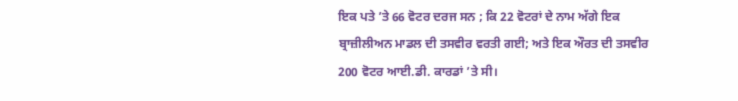ਇਕ ਪਤੇ ’ਤੇ 66 ਵੋਟਰ ਦਰਜ ਸਨ ; ਕਿ 22 ਵੋਟਰਾਂ ਦੇ ਨਾਮ ਅੱਗੇ ਇਕ ਬ੍ਰਾਜ਼ੀਲੀਅਨ ਮਾਡਲ ਦੀ ਤਸਵੀਰ ਵਰਤੀ ਗਈ; ਅਤੇ ਇਕ ਔਰਤ ਦੀ ਤਸਵੀਰ 200 ਵੋਟਰ ਆਈ.ਡੀ. ਕਾਰਡਾਂ ’ਤੇ ਸੀ।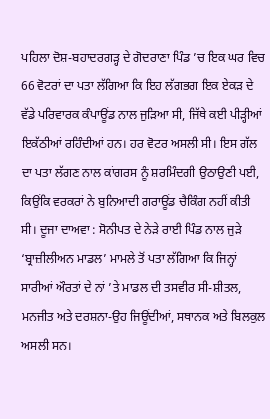ਪਹਿਲਾ ਦੋਸ਼-ਬਹਾਦਰਗੜ੍ਹ ਦੇ ਗੋਦਰਾਣਾ ਪਿੰਡ ’ਚ ਇਕ ਘਰ ਵਿਚ 66 ਵੋਟਰਾਂ ਦਾ ਪਤਾ ਲੱਗਿਆ ਕਿ ਇਹ ਲੱਗਭਗ ਇਕ ਏਕੜ ਦੇ ਵੱਡੇ ਪਰਿਵਾਰਕ ਕੰਪਾਊਂਡ ਨਾਲ ਜੁੜਿਆ ਸੀ, ਜਿੱਥੇ ਕਈ ਪੀੜ੍ਹੀਆਂ ਇਕੱਠੀਆਂ ਰਹਿੰਦੀਆਂ ਹਨ। ਹਰ ਵੋਟਰ ਅਸਲੀ ਸੀ। ਇਸ ਗੱਲ ਦਾ ਪਤਾ ਲੱਗਣ ਨਾਲ ਕਾਂਗਰਸ ਨੂੰ ਸ਼ਰਮਿੰਦਗੀ ਉਠਾਉਣੀ ਪਈ, ਕਿਉਂਕਿ ਵਰਕਰਾਂ ਨੇ ਬੁਨਿਆਦੀ ਗਰਾਊਂਡ ਚੈਕਿੰਗ ਨਹੀਂ ਕੀਤੀ ਸੀ। ਦੂਜਾ ਦਾਅਵਾ : ਸੋਨੀਪਤ ਦੇ ਨੇੜੇ ਰਾਈ ਪਿੰਡ ਨਾਲ ਜੁੜੇ ‘ਬ੍ਰਾਜ਼ੀਲੀਅਨ ਮਾਡਲ’ ਮਾਮਲੇ ਤੋਂ ਪਤਾ ਲੱਗਿਆ ਕਿ ਜਿਨ੍ਹਾਂ ਸਾਰੀਆਂ ਔਰਤਾਂ ਦੇ ਨਾਂ ’ਤੇ ਮਾਡਲ ਦੀ ਤਸਵੀਰ ਸੀ-ਸ਼ੀਤਲ, ਮਨਜੀਤ ਅਤੇ ਦਰਸ਼ਨਾ-ਉਹ ਜਿਊਂਦੀਆਂ, ਸਥਾਨਕ ਅਤੇ ਬਿਲਕੁਲ ਅਸਲੀ ਸਨ।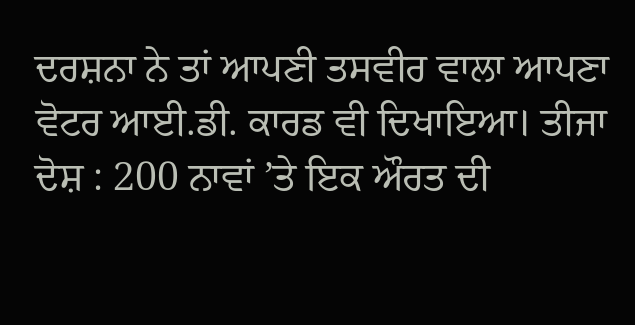ਦਰਸ਼ਨਾ ਨੇ ਤਾਂ ਆਪਣੀ ਤਸਵੀਰ ਵਾਲਾ ਆਪਣਾ ਵੋਟਰ ਆਈ.ਡੀ. ਕਾਰਡ ਵੀ ਦਿਖਾਇਆ। ਤੀਜਾ ਦੋਸ਼ : 200 ਨਾਵਾਂ ’ਤੇ ਇਕ ਔਰਤ ਦੀ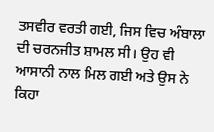ਤਸਵੀਰ ਵਰਤੀ ਗਈ, ਜਿਸ ਵਿਚ ਅੰਬਾਲਾ ਦੀ ਚਰਨਜੀਤ ਸ਼ਾਮਲ ਸੀ। ਉਹ ਵੀ ਆਸਾਨੀ ਨਾਲ ਮਿਲ ਗਈ ਅਤੇ ਉਸ ਨੇ ਕਿਹਾ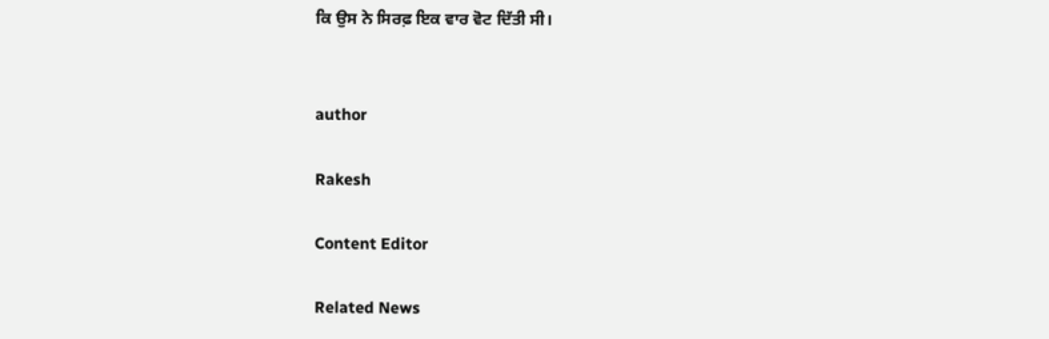ਕਿ ਉਸ ਨੇ ਸਿਰਫ਼ ਇਕ ਵਾਰ ਵੋਟ ਦਿੱਤੀ ਸੀ।


author

Rakesh

Content Editor

Related News